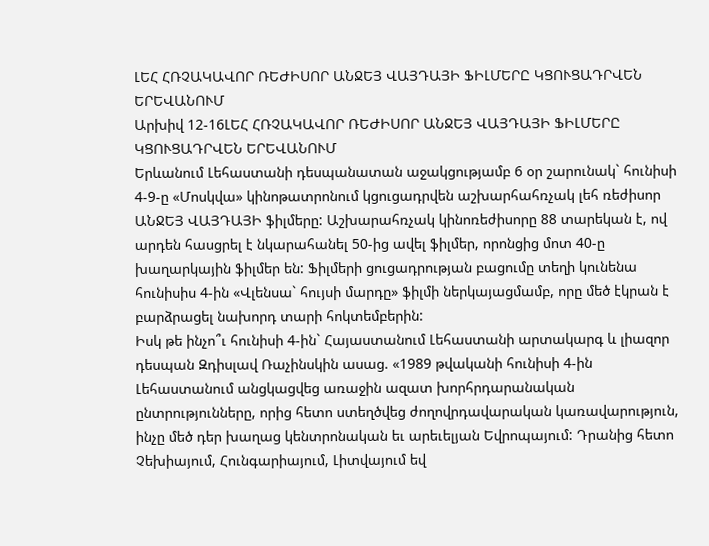ԼԵՀ ՀՌՉԱԿԱՎՈՐ ՌԵԺԻՍՈՐ ԱՆՋԵՅ ՎԱՅԴԱՅԻ ՖԻԼՄԵՐԸ ԿՑՈՒՑԱԴՐՎԵՆ ԵՐԵՎԱՆՈՒՄ
Արխիվ 12-16ԼԵՀ ՀՌՉԱԿԱՎՈՐ ՌԵԺԻՍՈՐ ԱՆՋԵՅ ՎԱՅԴԱՅԻ ՖԻԼՄԵՐԸ ԿՑՈՒՑԱԴՐՎԵՆ ԵՐԵՎԱՆՈՒՄ
Երևանում Լեհաստանի դեսպանատան աջակցությամբ 6 օր շարունակ` հունիսի 4-9-ը «Մոսկվա» կինոթատրոնում կցուցադրվեն աշխարհահռչակ լեհ ռեժիսոր ԱՆՋԵՅ ՎԱՅԴԱՅԻ ֆիլմերը: Աշխարահռչակ կինոռեժիսորը 88 տարեկան է, ով արդեն հասցրել է նկարահանել 50-ից ավել ֆիլմեր, որոնցից մոտ 40-ը խաղարկային ֆիլմեր են: Ֆիլմերի ցուցադրության բացումը տեղի կունենա հունիսիս 4-ին «Վլենսա` հույսի մարդը» ֆիլմի ներկայացմամբ, որը մեծ էկրան է բարձրացել նախորդ տարի հոկտեմբերին:
Իսկ թե ինչո՞ւ հունիսի 4-ին` Հայաստանում Լեհաստանի արտակարգ և լիազոր դեսպան Զդիսլավ Ռաչինսկին ասաց. «1989 թվականի հունիսի 4-ին Լեհաստանում անցկացվեց առաջին ազատ խորհրդարանական ընտրությունները, որից հետո ստեղծվեց ժողովրդավարական կառավարություն, ինչը մեծ դեր խաղաց կենտրոնական եւ արեւելյան Եվրոպայում: Դրանից հետո Չեխիայում, Հունգարիայում, Լիտվայում եվ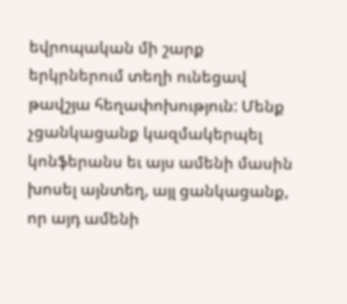եվրոպական մի շարք երկրներում տեղի ունեցավ թավշյա հեղափոխություն: Մենք չցանկացանք կազմակերպել կոնֆերանս եւ այս ամենի մասին խոսել այնտեղ, այլ ցանկացանք, որ այդ ամենի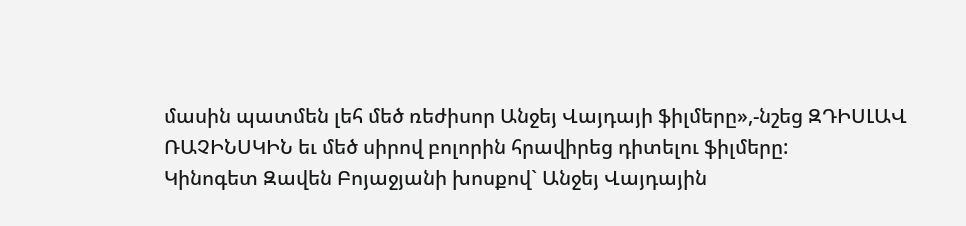մասին պատմեն լեհ մեծ ռեժիսոր Անջեյ Վայդայի ֆիլմերը»,-նշեց ԶԴԻՍԼԱՎ ՌԱՉԻՆՍԿԻՆ եւ մեծ սիրով բոլորին հրավիրեց դիտելու ֆիլմերը:
Կինոգետ Զավեն Բոյաջյանի խոսքով` Անջեյ Վայդային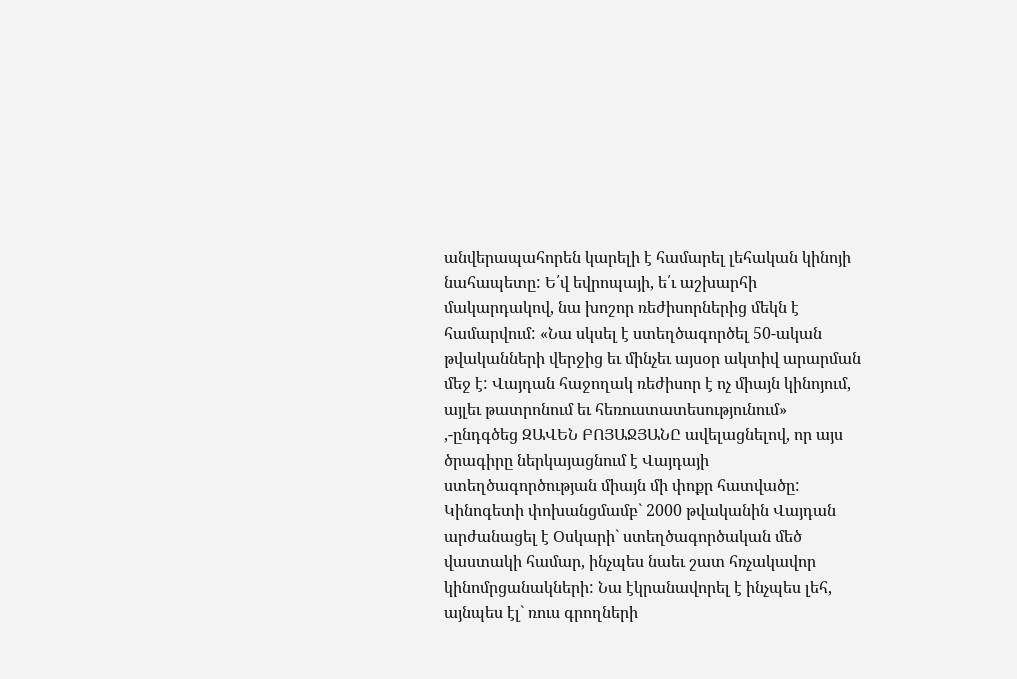անվերապահորեն կարելի է համարել լեհական կինոյի նահապետը: Ե՛վ եվրոպայի, ե՛ւ աշխարհի մակարդակով, նա խոշոր ռեժիսորներից մեկն է համարվում: «Նա սկսել է ստեղծագործել 50-ական թվականների վերջից եւ մինչեւ այսօր ակտիվ արարման մեջ է: Վայդան հաջողակ ռեժիսոր է ոչ միայն կինոյում, այլեւ թատրոնում եւ հեռուստատեսությունում» ,-ընդգծեց ԶԱՎԵՆ ԲՈՅԱՋՅԱՆԸ ավելացնելով, որ այս ծրագիրը ներկայացնում է Վայդայի ստեղծագործության միայն մի փոքր հատվածը: Կինոգետի փոխանցմամբ` 2000 թվականին Վայդան արժանացել է Օսկարի` ստեղծագործական մեծ վաստակի համար, ինչպես նաեւ շատ հռչակավոր կինոմրցանակների: Նա էկրանավորել է ինչպես լեհ, այնպես էլ` ռուս գրողների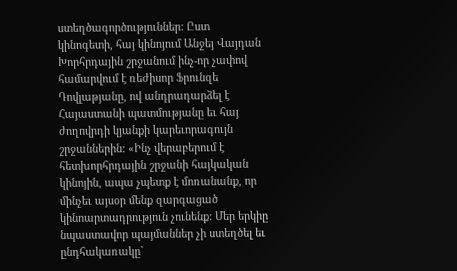ստեղծագործություններ: Ըստ կինոգետի, հայ կինոյում Անջեյ Վայդան Խորհրդային շրջանում ինչ-որ չափով համարվում է ռեժիսոր Ֆրունզե Դովլաթյանը, ով անդրադարձել է Հայաստանի պատմությանը եւ հայ ժողովրդի կյանքի կարեւորագույն շրջաններին: «Ինչ վերաբերում է հետխորհրդային շրջանի հայկական կինոյին, ապա չպետք է մոռանանք, որ մինչեւ այսօր մենք զարգացած կինոարտադրություն չունենք: Մեր երկիը նպաստավոր պայմաններ չի ստեղծել եւ ընդհակառակը`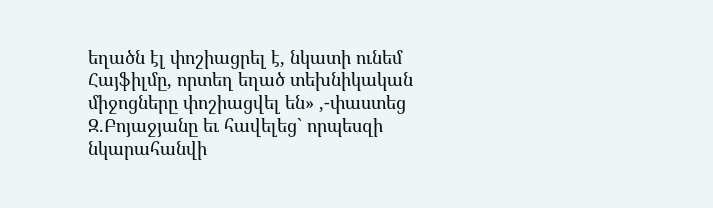եղածն էլ փոշիացրել է, նկատի ունեմ Հայֆիլմը, որտեղ եղած տեխնիկական միջոցները փոշիացվել են» ,-փաստեց Զ.Բոյաջյանը եւ հավելեց` որպեսզի նկարահանվի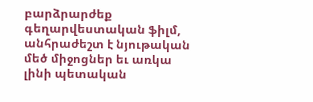բարձրարժեք գեղարվեստական ֆիլմ, անհրաժեշտ է նյութական մեծ միջոցներ եւ առկա լինի պետական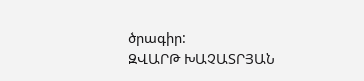ծրագիր:
ԶՎԱՐԹ ԽԱՉԱՏՐՅԱՆ